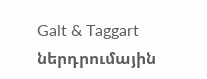Galt & Taggart ներդրումային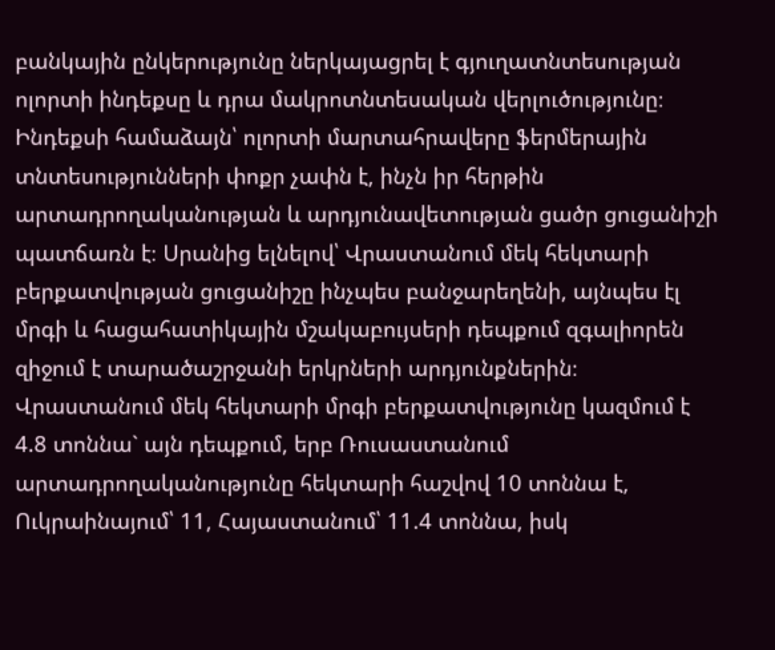բանկային ընկերությունը ներկայացրել է գյուղատնտեսության ոլորտի ինդեքսը և դրա մակրոտնտեսական վերլուծությունը։ Ինդեքսի համաձայն՝ ոլորտի մարտահրավերը ֆերմերային տնտեսությունների փոքր չափն է, ինչն իր հերթին արտադրողականության և արդյունավետության ցածր ցուցանիշի պատճառն է։ Սրանից ելնելով՝ Վրաստանում մեկ հեկտարի բերքատվության ցուցանիշը ինչպես բանջարեղենի, այնպես էլ մրգի և հացահատիկային մշակաբույսերի դեպքում զգալիորեն զիջում է տարածաշրջանի երկրների արդյունքներին։
Վրաստանում մեկ հեկտարի մրգի բերքատվությունը կազմում է 4.8 տոննա` այն դեպքում, երբ Ռուսաստանում արտադրողականությունը հեկտարի հաշվով 10 տոննա է, Ուկրաինայում՝ 11, Հայաստանում՝ 11.4 տոննա, իսկ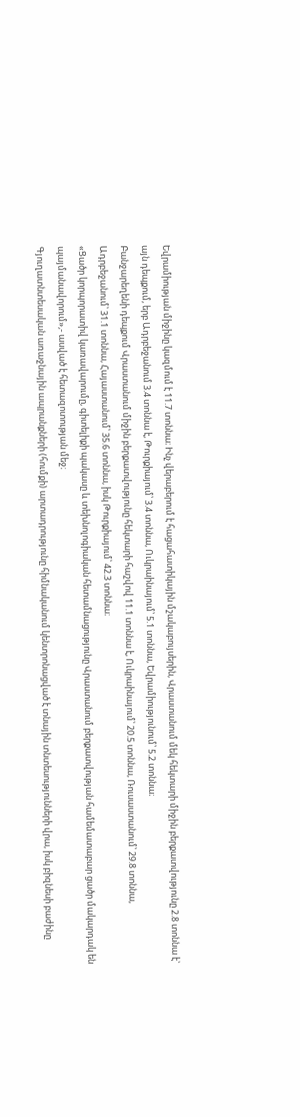Եվրամիության միջինը կազմում է 11.7 տոննա։ Ինչ վերաբերում է հացահատիկային մշակաբույսերին, Վրաստանում մեկ հեկտարի միջին բերքատվությունը 2.8 տոննա է` այն դեպքում, երբ Ադրբեջանում 3.4 տոննա է, Թուրքիայում՝ 3.4 տոննա, Ուկրաինայում՝ 5.1 տոննա, Եվրամիությունում՝ 5.2 տոննա։
Բանջարեղենի դեպքում Վրաստանում միջին բերքատվությունը հեկտարի հաշվով 11.1 տոննա է, Ուկրաինայում՝ 20.5 տոննա, Ռուսաստանում՝ 29.8 տոննա, Ադրբեջանում՝ 31.1 տոննա, Հայաստանում՝ 35.6 տոննա, իսկ Թուրքիայում՝ 42.3 տոննա։
«Ցածր կորպորատիվ կառավարումը, գիտելիքի պակասը և տեխնոլոգիական հետամնացությունը Վրաստանում բերքատվության համեմատաբար ցածր մակարդակ են պայմանավորում»,- ասված է հետազոտության մեջ։
Գյուղատնտեսական առաջնային ապրանքների (հումքի) արտադրությունը հիմնականում կենտրոնացված է տնային տնտեսությունների վրա, իսկ բիզնեսի բաժինը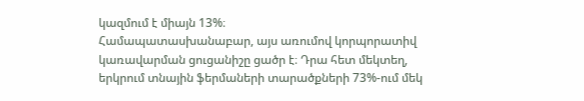կազմում է միայն 13%։
Համապատասխանաբար, այս առումով կորպորատիվ կառավարման ցուցանիշը ցածր է։ Դրա հետ մեկտեղ, երկրում տնային ֆերմաների տարածքների 73%-ում մեկ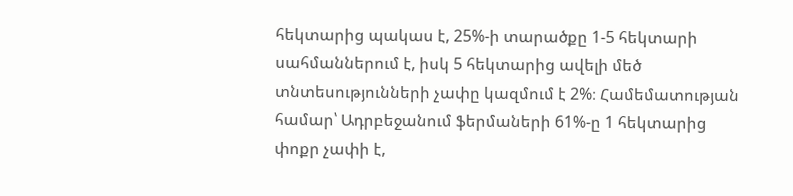հեկտարից պակաս է, 25%-ի տարածքը 1-5 հեկտարի սահմաններում է, իսկ 5 հեկտարից ավելի մեծ տնտեսությունների չափը կազմում է 2%։ Համեմատության համար՝ Ադրբեջանում ֆերմաների 61%-ը 1 հեկտարից փոքր չափի է,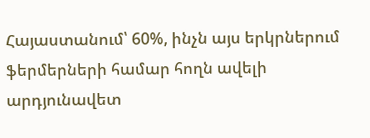Հայաստանում՝ 60%, ինչն այս երկրներում ֆերմերների համար հողն ավելի արդյունավետ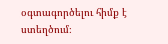օգտագործելու հիմք է ստեղծում։